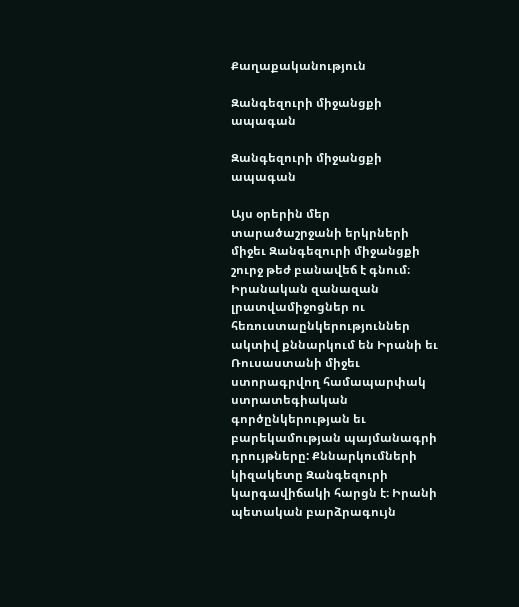Քաղաքականություն

Զանգեզուրի միջանցքի ապագան

Զանգեզուրի միջանցքի ապագան

Այս օրերին մեր տարածաշրջանի երկրների միջեւ Զանգեզուրի միջանցքի շուրջ թեժ բանավեճ է գնում։ Իրանական զանազան լրատվամիջոցներ ու հեռուստաընկերություններ ակտիվ քննարկում են Իրանի եւ Ռուսաստանի միջեւ ստորագրվող համապարփակ ստրատեգիական գործընկերության եւ բարեկամության պայմանագրի դրույթները: Քննարկումների կիզակետը Զանգեզուրի կարգավիճակի հարցն է։ Իրանի պետական բարձրագույն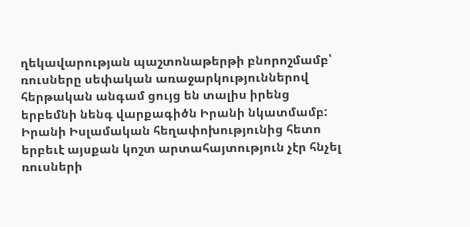ղեկավարության պաշտոնաթերթի բնորոշմամբ՝ ռուսները սեփական առաջարկություններով հերթական անգամ ցույց են տալիս իրենց երբեմնի նենգ վարքագիծն Իրանի նկատմամբ: Իրանի Իսլամական հեղափոխությունից հետո երբեւէ այսքան կոշտ արտահայտություն չէր հնչել ռուսների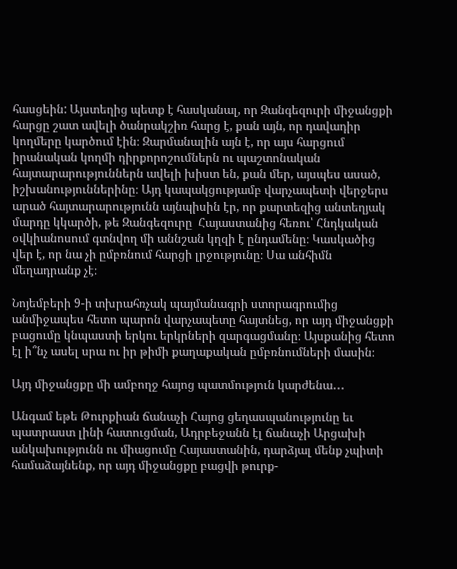հասցեին: Այստեղից պետք է հասկանալ, որ Զանգեզուրի միջանցքի հարցը շատ ավելի ծանրակշիռ հարց է, քան այն, որ դավադիր կողմերը կարծում էին։ Զարմանալին այն է, որ այս հարցում իրանական կողմի դիրքորոշումներն ու պաշտոնական հայտարարություններն ավելի խիստ են, քան մեր, այսպես ասած, իշխանություններինը։ Այդ կապակցությամբ վարչապետի վերջերս արած հայտարարությունն այնպիսին էր, որ քարտեզից անտեղյակ մարդը կկարծի, թե Զանգեզուրը  Հայաստանից հեռու՝ Հնդկական օվկիանոսում գտնվող մի աննշան կղզի է ընդամենը։ Կասկածից վեր է, որ նա չի ըմբռնում հարցի լրջությունը։ Սա անհիմն մեղադրանք չէ։

Նոյեմբերի 9-ի տխրահռչակ պայմանագրի ստորագրումից անմիջապես հետո պարոն վարչապետը հայտնեց, որ այդ միջանցքի բացումը կնպաստի երկու երկրների զարգացմանը։ Այսքանից հետո էլ ի՞նչ ասել սրա ու իր թիմի քաղաքական ըմբռնումների մասին։

Այդ միջանցքը մի ամբողջ հայոց պատմություն կարժենա․․․

Անգամ եթե Թուրքիան ճանաչի Հայոց ցեղասպանությունը եւ պատրաստ լինի հատուցման, Ադրբեջանն էլ ճանաչի Արցախի անկախությունն ու միացումը Հայաստանին, դարձյալ մենք չպիտի համաձայնենք, որ այդ միջանցքը բացվի թուրք-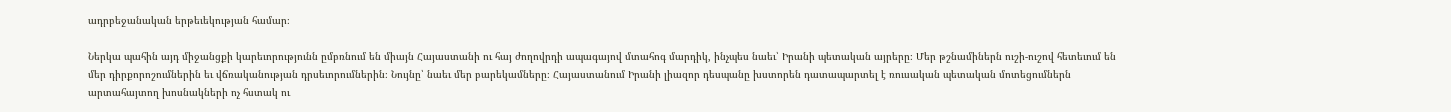ադրբեջանական երթեւեկության համար։

Ներկա պահին այդ միջանցքի կարեւորությունն ըմբռնում են միայն Հայաստանի ու հայ ժողովրդի ապագայով մտահոգ մարդիկ, ինչպես նաեւ՝ Իրանի պետական այրերը։ Մեր թշնամիներն ուշի-ուշով հետեւում են մեր դիրքորոշումներին եւ վճռականության դրսեւորումներին։ Նույնը՝ նաեւ մեր բարեկամները։ Հայաստանում Իրանի լիազոր դեսպանը խստորեն դատապարտել է ռուսական պետական մոտեցումներն արտահայտող խոսնակների ոչ հստակ ու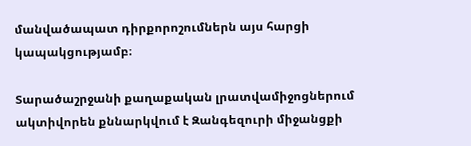մանվածապատ դիրքորոշումներն այս հարցի կապակցությամբ։

Տարածաշրջանի քաղաքական լրատվամիջոցներում ակտիվորեն քննարկվում է Զանգեզուրի միջանցքի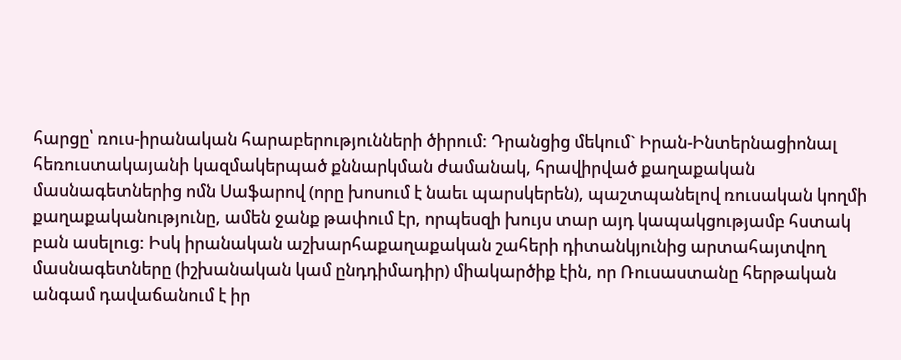հարցը՝ ռուս-իրանական հարաբերությունների ծիրում: Դրանցից մեկում` Իրան-Ինտերնացիոնալ հեռուստակայանի կազմակերպած քննարկման ժամանակ, հրավիրված քաղաքական մասնագետներից ոմն Սաֆարով (որը խոսում է նաեւ պարսկերեն), պաշտպանելով ռուսական կողմի քաղաքականությունը, ամեն ջանք թափում էր, որպեսզի խույս տար այդ կապակցությամբ հստակ բան ասելուց: Իսկ իրանական աշխարհաքաղաքական շահերի դիտանկյունից արտահայտվող մասնագետները (իշխանական կամ ընդդիմադիր) միակարծիք էին, որ Ռուսաստանը հերթական անգամ դավաճանում է իր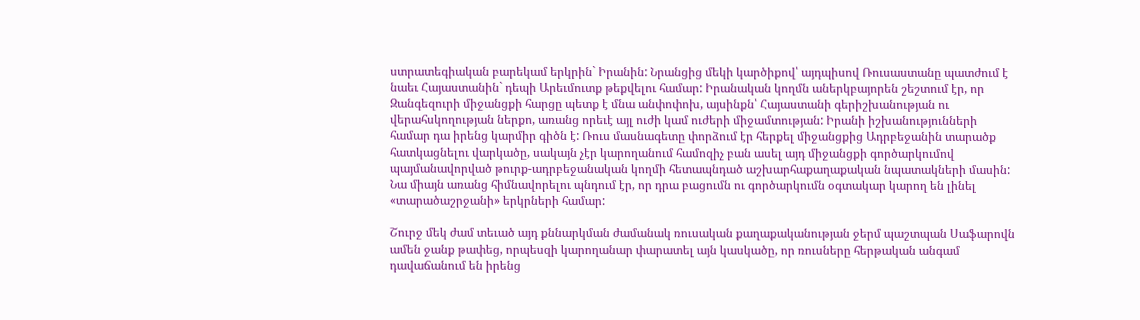ստրատեգիական բարեկամ երկրին` Իրանին: Նրանցից մեկի կարծիքով՝ այդպիսով Ռուսաստանը պատժում է նաեւ Հայաստանին` դեպի Արեւմուտք թեքվելու համար: Իրանական կողմն աներկբայորեն շեշտում էր, որ Զանգեզուրի միջանցքի հարցը պետք է մնա անփոփոխ, այսինքն՝ Հայաստանի գերիշխանության ու վերահսկողության ներքո, առանց որեւէ այլ ուժի կամ ուժերի միջամտության: Իրանի իշխանությունների համար դա իրենց կարմիր գիծն է: Ռուս մասնագետը փորձում էր հերքել միջանցքից Ադրբեջանին տարածք հատկացնելու վարկածը, սակայն չէր կարողանում համոզիչ բան ասել այդ միջանցքի գործարկումով պայմանավորված թուրք-ադրբեջանական կողմի հետապնդած աշխարհաքաղաքական նպատակների մասին: Նա միայն առանց հիմնավորելու պնդում էր, որ դրա բացումն ու գործարկումն օգտակար կարող են լինել «տարածաշրջանի» երկրների համար:

Շուրջ մեկ ժամ տեւած այդ քննարկման ժամանակ ռուսական քաղաքականության ջերմ պաշտպան Սաֆարովն ամեն ջանք թափեց, որպեսզի կարողանար փարատել այն կասկածը, որ ռուսները հերթական անգամ դավաճանում են իրենց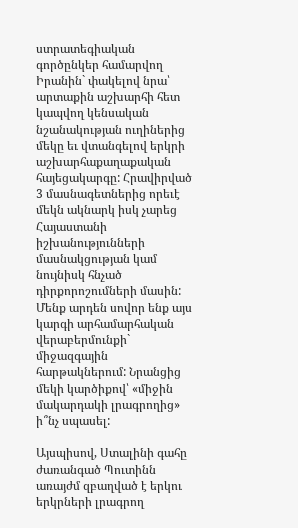ստրատեգիական գործընկեր համարվող Իրանին` փակելով նրա՝ արտաքին աշխարհի հետ կապվող կենսական նշանակության ուղիներից մեկը եւ վտանգելով երկրի աշխարհաքաղաքական հայեցակարգը: Հրավիրված 3 մասնագետներից որեւէ մեկն ակնարկ իսկ չարեց Հայաստանի իշխանությունների մասնակցության կամ նույնիսկ հնչած դիրքորոշումների մասին: Մենք արդեն սովոր ենք այս կարգի արհամարհական վերաբերմունքի` միջազգային հարթակներում: Նրանցից մեկի կարծիքով՝ «միջին մակարդակի լրագրողից» ի՞նչ սպասել:

Այսպիսով, Ստալինի գահը ժառանգած Պուտինն առայժմ զբաղված է երկու երկրների լրագրող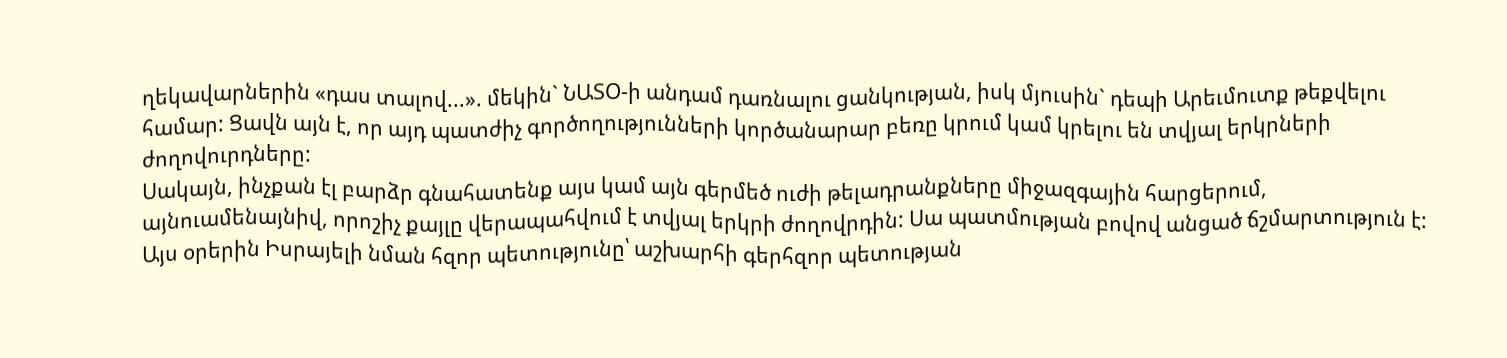ղեկավարներին «դաս տալով...». մեկին` ՆԱՏՕ-ի անդամ դառնալու ցանկության, իսկ մյուսին` դեպի Արեւմուտք թեքվելու համար: Ցավն այն է, որ այդ պատժիչ գործողությունների կործանարար բեռը կրում կամ կրելու են տվյալ երկրների ժողովուրդները:
Սակայն, ինչքան էլ բարձր գնահատենք այս կամ այն գերմեծ ուժի թելադրանքները միջազգային հարցերում, այնուամենայնիվ, որոշիչ քայլը վերապահվում է տվյալ երկրի ժողովրդին: Սա պատմության բովով անցած ճշմարտություն է: Այս օրերին Իսրայելի նման հզոր պետությունը՝ աշխարհի գերհզոր պետության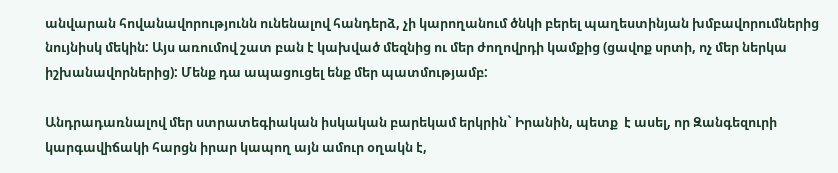անվարան հովանավորությունն ունենալով հանդերձ, չի կարողանում ծնկի բերել պաղեստինյան խմբավորումներից նույնիսկ մեկին: Այս առումով շատ բան է կախված մեզնից ու մեր ժողովրդի կամքից (ցավոք սրտի, ոչ մեր ներկա իշխանավորներից): Մենք դա ապացուցել ենք մեր պատմությամբ:

Անդրադառնալով մեր ստրատեգիական իսկական բարեկամ երկրին` Իրանին, պետք  է ասել, որ Զանգեզուրի կարգավիճակի հարցն իրար կապող այն ամուր օղակն է,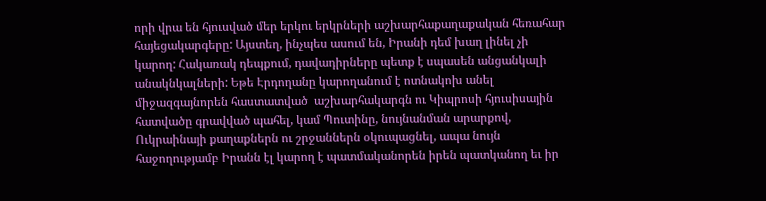որի վրա են հյուսված մեր երկու երկրների աշխարհաքաղաքական հեռահար հայեցակարգերը: Այստեղ, ինչպես ասում են, Իրանի դեմ խաղ լինել չի կարող: Հակառակ դեպքում, դավադիրները պետք է սպասեն անցանկալի անակնկալների: Եթե Էրդողանը կարողանում է ոտնակոխ անել միջազգայնորեն հաստատված  աշխարհակարգն ու Կիպրոսի հյուսիսային հատվածը գրավված պահել, կամ Պուտինը, նույնանման արարքով, Ուկրաինայի քաղաքներն ու շրջաններն օկուպացնել, ապա նույն հաջողությամբ Իրանն էլ կարող է պատմականորեն իրեն պատկանող եւ իր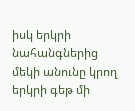իսկ երկրի նահանգներից մեկի անունը կրող երկրի գեթ մի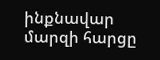ինքնավար մարզի հարցը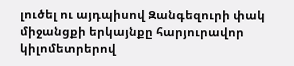լուծել ու այդպիսով Զանգեզուրի փակ միջանցքի երկայնքը հարյուրավոր կիլոմետրերով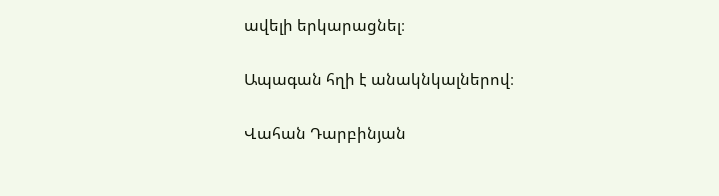ավելի երկարացնել։

Ապագան հղի է անակնկալներով։

Վահան Դարբինյան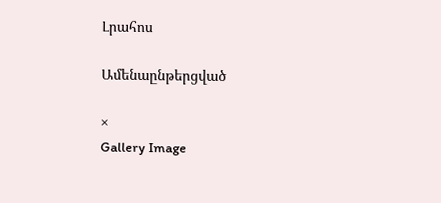Լրահոս

Ամենաընթերցված

×
Gallery Image